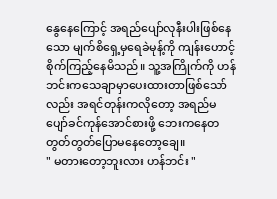နွေနေကြောင့် အရည်ပျော်လုနီးပါးဖြစ်နေသော မျက်စိရှေ့မှရေခဲမုန့်ကို ကျန်းဟောင့်စိုက်ကြည့်နေမိသည်။ သူ့အကြိုက်ကို ဟန်ဘင်းကသေချာမှာပေးထားတာဖြစ်သော်လည်း အရင်တုန်းကလိုတော့ အရည်မပျော်ခင်ကုန်အောင်စားဖို့ ဘေးကနေတတွတ်တွတ်ပြောမနေတော့ချေ။
" မတားတော့ဘူးလား ဟန်ဘင်း "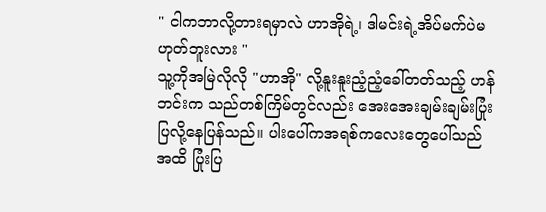" ငါကဘာလို့တားရမှာလဲ ဟာအိုရဲ့၊ ဒါမင်းရဲ့အိပ်မက်ပဲမဟုတ်ဘူးလား "
သူ့ကိုအမြဲလိုလို "ဟာအို" လို့နူးနူးညံ့ညံ့ခေါ်တတ်သည့် ဟန်ဘင်းက သည်တစ်ကြိမ်တွင်လည်း အေးအေးချမ်းချမ်းပြုံးပြလို့နေပြန်သည်။ ပါးပေါ်ကအရစ်ကလေးတွေပေါ်သည်အထိ ပြုံးပြ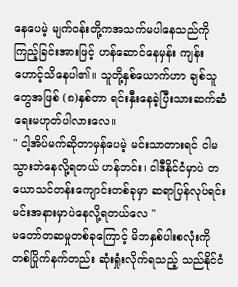နေပေမဲ့ မျက်ဝန်းတို့ကအသက်မပါနေသည်ကိုကြည့်ခြင်းအားဖြင့် ဟန်ဆောင်နေမှန်း ကျန်းဟောင့်သိနေပါ၏။ သူတို့နှစ်ယောက်ဟာ ချစ်သူတွေအဖြစ် (၈)နှစ်တာ ရင်းနှီးနေခဲ့ပြီးသားဆက်ဆံရေးမဟုတ်ပါလားလေ။
" ငါ့အိပ်မက်ဆိုတာမှန်ပေမဲ့ မင်းသာတားရင် ငါမသွားဘဲနေလို့ရတယ် ဟန်ဘင်း၊ ငါဒီနိုင်ငံမှာပဲ တယောသင်တန်းကျောင်းတစ်ခုမှာ ဆရာပြန်လုပ်ရင်း မင်းအနားမှာပဲနေလို့ရတယ်လေ "
မတော်တဆမှုတစ်ခုကြောင့် မိဘနှစ်ပါးစလုံးကို တစ်ပြိုက်နက်တည်း ဆုံးရှုံးလိုက်ရသည့် သည်နိုင်ငံ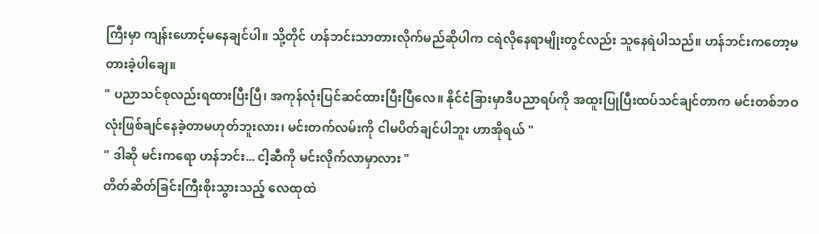ကြီးမှာ ကျန်းဟောင့်မနေချင်ပါ။ သို့တိုင် ဟန်ဘင်းသာတားလိုက်မည်ဆိုပါက ငရဲလိုနေရာမျိုးတွင်လည်း သူနေရဲပါသည်။ ဟန်ဘင်းကတော့မတားခဲ့ပါချေ။
" ပညာသင်စုလည်းရထားပြီးပြီ၊ အကုန်လုံးပြင်ဆင်ထားပြီးပြီလေ။ နိုင်ငံခြားမှာဒီပညာရပ်ကို အထူးပြုပြီးထပ်သင်ချင်တာက မင်းတစ်ဘဝလုံးဖြစ်ချင်နေခဲ့တာမဟုတ်ဘူးလား၊ မင်းတက်လမ်းကို ငါမပိတ်ချင်ပါဘူး ဟာအိုရယ် "
" ဒါဆို မင်းကရော ဟန်ဘင်း... ငါ့ဆီကို မင်းလိုက်လာမှာလား "
တိတ်ဆိတ်ခြင်းကြီးစိုးသွားသည့် လေထုထဲ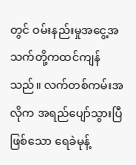တွင် ဝမ်းနည်းမှုအငွေ့အသက်တို့ကထင်ကျန်သည်။ လက်တစ်ကမ်းအလိုက အရည်ပျော်သွားပြီဖြစ်သော ရေခဲမုန့်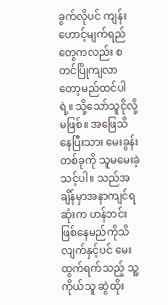ခွက်လိုပင် ကျန်းဟောင့်မျက်ရည်တွေကလည်း စတင်ပြိုကျလာတော့မည်ထင်ပါရဲ့။ သို့သော်သူငိုလို့မဖြစ်။ အဖြေသိနေပြီးသား မေးခွန်းတစ်ခုကို သူမမေးခဲ့သင့်ပါ။ သည်အချိန်မှာအနာကျင်ရဆုံးက ဟန်ဘင်းဖြစ်နေမည်ကိုသိလျက်နှင့်ပင် မေးထွက်ရက်သည့် သူ့ကိုယ်သူ ဆွဲထိုး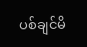ပစ်ချင်မိ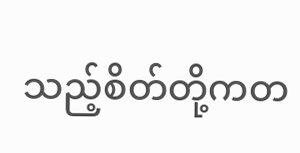သည့်စိတ်တို့ကတ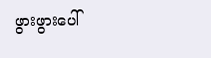ဖွားဖွားပေါ်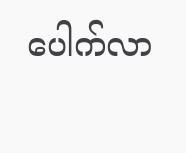ပေါက်လာ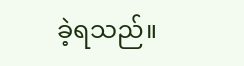ခဲ့ရသည်။